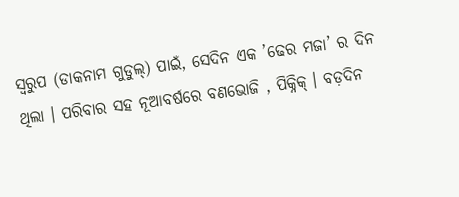ସ୍ୱରୁପ (ଡାକନାମ ଗୁଡୁଲ୍) ପାଇଁ, ସେଦିନ ଏକ ’ଢେର ମଜା’ ର ଦିନ ଥିଲା । ପରିବାର ସହ ନୂଆବର୍ଷରେ ବଣଭୋଜି , ପିକ୍ନିକ୍ । ବଡ଼ଦିନ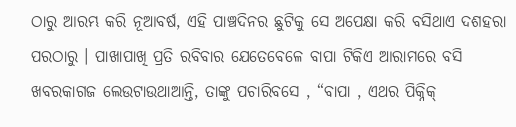ଠାରୁ ଆରମ୍ଭ କରି ନୂଆବର୍ଷ, ଏହି ପାଞ୍ଚଦିନର ଛୁଟିକୁ ସେ ଅପେକ୍ଷା କରି ବସିଥାଏ ଦଶହରା ପରଠାରୁ । ପାଖାପାଖି ପ୍ରତି ରବିବାର ଯେତେବେଳେ ବାପା ଟିକିଏ ଆରାମରେ ବସି ଖବରକାଗଜ ଲେଉଟାଉଥାଆନ୍ତି, ତାଙ୍କୁ ପଚାରିବସେ , “ବାପା , ଏଥର ପିକ୍ନିକ୍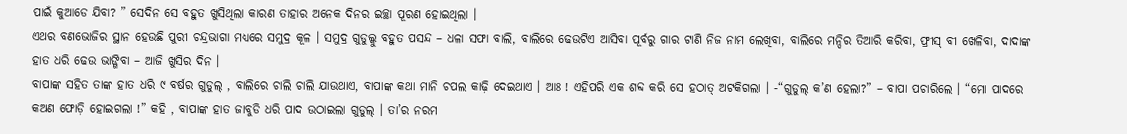ପାଇଁ କୁଆଡେ ଯିବା? ” ସେଦିନ ସେ ବହୁତ ଖୁସିଥିଲା କାରଣ ତାହାର ଅନେକ ଦିନର ଇଚ୍ଛା ପୂରଣ ହୋଇଥିଲା ।
ଏଥର ବଣଭୋଜିର ସ୍ଥାନ ହେଉଛି ପୁରୀ ଚନ୍ଦ୍ରଭାଗା ମଧ୍ୟରେ ସମୁଦ୍ର କୂଳ । ସମୁଦ୍ର ଗୁଡୁଲ୍କୁ ବହୁତ ପସନ୍ଦ – ଧଳା ସଫା ବାଲି, ବାଲିରେ ଢେଉଟିଏ ଆସିବା ପୂର୍ବରୁ ଗାର ଟାଣି ନିଜ ନାମ ଲେଖିବା, ବାଲିରେ ମନ୍ଦିର ତିଆରି କରିବା, ଫ୍ରୀସ୍ ବୀ ଖେଳିବା, ଦାଦାଙ୍କ ହାତ ଧରି ଢେଉ ଭାଙ୍ଗିବା – ଆଜି ଖୁସିର ଦିନ ।
ବାପାଙ୍କ ସହିତ ତାଙ୍କ ହାତ ଧରି ୯ ବର୍ଷର ଗୁଡୁଲ୍ , ବାଲିରେ ଚାଲି ଚାଲି ଯାଉଥାଏ, ବାପାଙ୍କ କଥା ମାନି ଚପଲ କାଢ଼ି ଦେଇଥାଏ । ଆଃ ! ଏହିପରି ଏକ ଶବ୍ଦ କରି ସେ ହଠାତ୍ ଅଟକିଗଲା । -“ଗୁଡୁଲ୍ କ’ଣ ହେଲା?” – ବାପା ପଚାରିଲେ । “ମୋ ପାଦରେ କଅଣ ଫୋଡ଼ି ହୋଇଗଲା !” କହି , ବାପାଙ୍କ ହାତ ଜାବୁଡି ଧରି ପାଦ ଉଠାଇଲା ଗୁଡୁଲ୍ । ତା’ର ନରମ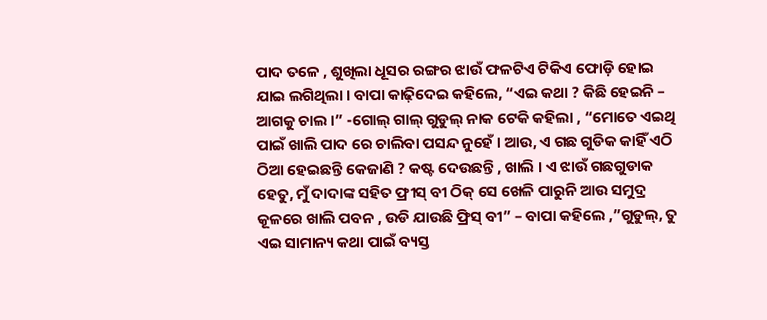ପାଦ ତଳେ , ଶୁଖିଲା ଧୂସର ରଙ୍ଗର ଝାଉଁ ଫଳଟିଏ ଟିକିଏ ଫୋଡ଼ି ହୋଇ ଯାଇ ଲଗିଥିଲା । ବାପା କାଢ଼ିଦେଇ କହିଲେ, “ଏଇ କଥା ? କିଛି ହେଇନି – ଆଗକୁ ଚାଲ ।” -ଗୋଲ୍ ଗାଲ୍ ଗୁଡୁଲ୍ ନାକ ଟେକି କହିଲା , “ମୋତେ ଏଇଥି ପାଇଁ ଖାଲି ପାଦ ରେ ଚାଲିବା ପସନ୍ଦ ନୁହେଁ । ଆଉ, ଏ ଗଛ ଗୁଡିକ କାହିଁ ଏଠି ଠିଆ ହେଇଛନ୍ତି କେଜାଣି ? କଷ୍ଟ ଦେଉଛନ୍ତି , ଖାଲି । ଏ ଝାଉଁ ଗଛଗୁଡାକ ହେତୁ, ମୁଁ ଦାଦାଙ୍କ ସହିତ ଫ୍ରୀସ୍ ବୀ ଠିକ୍ ସେ ଖେଳି ପାରୁନି ଆଉ ସମୁଦ୍ର କୂଳରେ ଖାଲି ପବନ , ଉଡି ଯାଉଛି ଫ୍ରିସ୍ ବୀ” – ବାପା କହିଲେ ,”ଗୁଡୁଲ୍, ତୁ ଏଇ ସାମାନ୍ୟ କଥା ପାଇଁ ବ୍ୟସ୍ତ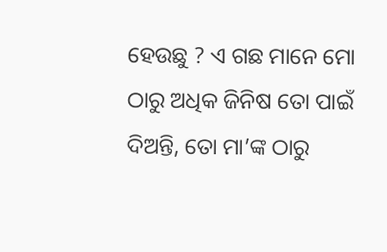ହେଉଛୁ ? ଏ ଗଛ ମାନେ ମୋ ଠାରୁ ଅଧିକ ଜିନିଷ ତୋ ପାଇଁ ଦିଅନ୍ତି, ତୋ ମା’ଙ୍କ ଠାରୁ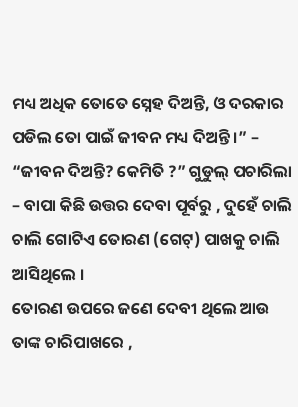ମଧ୍ୟ ଅଧିକ ତୋତେ ସ୍ନେହ ଦିଅନ୍ତି, ଓ ଦରକାର ପଡିଲ ତୋ ପାଇଁ ଜୀବନ ମଧ୍ୟ ଦିଅନ୍ତି ।” – “ଜୀବନ ଦିଅନ୍ତି? କେମିତି ?” ଗୁଡୁଲ୍ ପଚାରିଲା – ବାପା କିଛି ଉତ୍ତର ଦେବା ପୂର୍ବରୁ , ଦୁହେଁ ଚାଲି ଚାଲି ଗୋଟିଏ ତୋରଣ (ଗେଟ୍) ପାଖକୁ ଚାଲି ଆସିଥିଲେ ।
ତୋରଣ ଉପରେ ଜଣେ ଦେବୀ ଥିଲେ ଆଉ ତାଙ୍କ ଚାରିପାଖରେ ,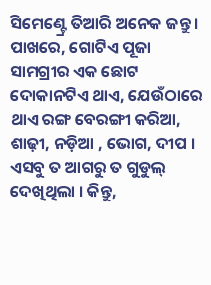ସିମେଣ୍ଟ୍ରେ ତିଆରି ଅନେକ ଜନ୍ତୁ । ପାଖରେ, ଗୋଟିଏ ପୂଜା ସାମଗ୍ରୀର ଏକ ଛୋଟ ଦୋକାନଟିଏ ଥାଏ, ଯେଉଁଠାରେ ଥାଏ ରଙ୍ଗ ବେରଙ୍ଗୀ କରିଆ, ଶାଢ଼ୀ, ନଡ଼ିଆ , ଭୋଗ, ଦୀପ । ଏସବୁ ତ ଆଗରୁ ତ ଗୁଡୁଲ୍ ଦେଖିଥିଲା । କିନ୍ତୁ,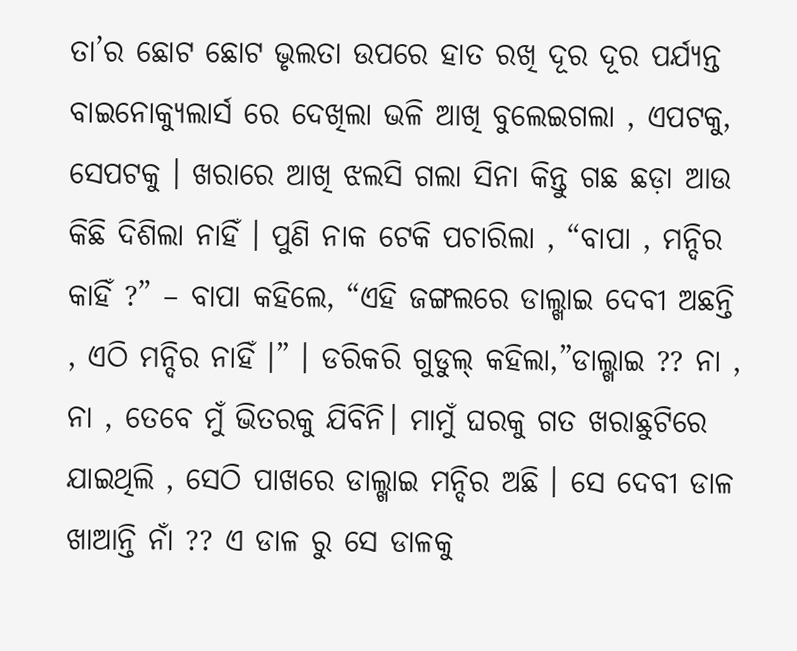ତା’ର ଛୋଟ ଛୋଟ ଭୃଲତା ଉପରେ ହାତ ରଖି ଦୂର ଦୂର ପର୍ଯ୍ୟନ୍ତ ବାଇନୋକ୍ୟୁଲାର୍ସ ରେ ଦେଖିଲା ଭଳି ଆଖି ବୁଲେଇଗଲା , ଏପଟକୁ, ସେପଟକୁ । ଖରାରେ ଆଖି ଝଲସି ଗଲା ସିନା କିନ୍ତୁ ଗଛ ଛଡ଼ା ଆଉ କିଛି ଦିଶିଲା ନାହିଁ । ପୁଣି ନାକ ଟେକି ପଚାରିଲା , “ବାପା , ମନ୍ଦିର କାହିଁ ?” – ବାପା କହିଲେ, “ଏହି ଜଙ୍ଗଲରେ ଡାଲ୍ଖାଇ ଦେବୀ ଅଛନ୍ତି , ଏଠି ମନ୍ଦିର ନାହିଁ ।” । ଡରିକରି ଗୁଡୁଲ୍ କହିଲା,”ଡାଲ୍ଖାଇ ?? ନା , ନା , ତେବେ ମୁଁ ଭିତରକୁ ଯିବିନି। ମାମୁଁ ଘରକୁ ଗତ ଖରାଛୁଟିରେ ଯାଇଥିଲି , ସେଠି ପାଖରେ ଡାଲ୍ଖାଇ ମନ୍ଦିର ଅଛି । ସେ ଦେବୀ ଡାଳ ଖାଆନ୍ତି ନାଁ ?? ଏ ଡାଳ ରୁ ସେ ଡାଳକୁ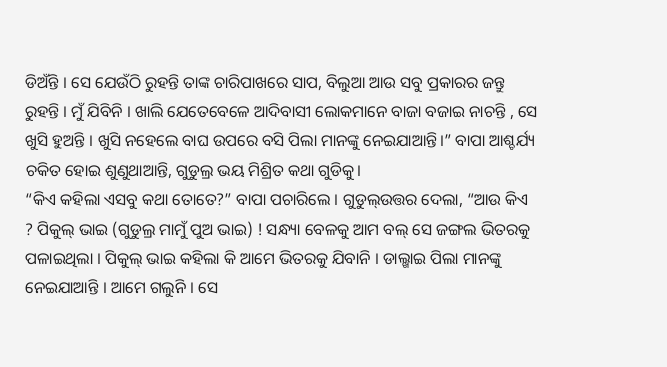ଡିଅଁନ୍ତି । ସେ ଯେଉଁଠି ରୁହନ୍ତି ତାଙ୍କ ଚାରିପାଖରେ ସାପ, ବିଲୁଆ ଆଉ ସବୁ ପ୍ରକାରର ଜନ୍ତୁ ରୁହନ୍ତି । ମୁଁ ଯିବିନି । ଖାଲି ଯେତେବେଳେ ଆଦିବାସୀ ଲୋକମାନେ ବାଜା ବଜାଇ ନାଚନ୍ତି , ସେ ଖୁସି ହୁଅନ୍ତି । ଖୁସି ନହେଲେ ବାଘ ଉପରେ ବସି ପିଲା ମାନଙ୍କୁ ନେଇଯାଆନ୍ତି।” ବାପା ଆଶ୍ଚର୍ଯ୍ୟ ଚକିତ ହୋଇ ଶୁଣୁଥାଆନ୍ତି, ଗୁଡୁଲ୍ର ଭୟ ମିଶ୍ରିତ କଥା ଗୁଡିକୁ।
“କିଏ କହିଲା ଏସବୁ କଥା ତୋତେ?” ବାପା ପଚାରିଲେ । ଗୁଡୁଲ୍ଉତ୍ତର ଦେଲା, “ଆଉ କିଏ ? ପିକୁଲ୍ ଭାଇ (ଗୁଡୁଲ୍ର ମାମୁଁ ପୁଅ ଭାଇ) ! ସନ୍ଧ୍ୟା ବେଳକୁ ଆମ ବଲ୍ ସେ ଜଙ୍ଗଲ ଭିତରକୁ ପଳାଇଥିଲା । ପିକୁଲ୍ ଭାଇ କହିଲା କି ଆମେ ଭିତରକୁ ଯିବାନି । ଡାଲ୍ଖାଇ ପିଲା ମାନଙ୍କୁ ନେଇଯାଆନ୍ତି । ଆମେ ଗଲୁନି । ସେ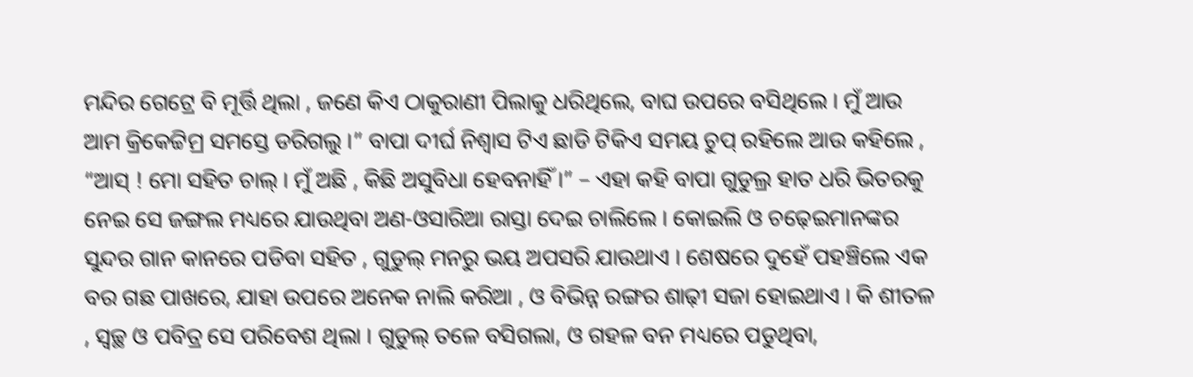ମନ୍ଦିର ଗେଟ୍ରେ ବି ମୂର୍ତ୍ତି ଥିଲା , ଜଣେ କିଏ ଠାକୁରାଣୀ ପିଲାକୁ ଧରିଥିଲେ, ବାଘ ଉପରେ ବସିଥିଲେ । ମୁଁ ଆଉ ଆମ କ୍ରିକେଟ୍ଟିମ୍ର ସମସ୍ତେ ଡରିଗଲୁ ।” ବାପା ଦୀର୍ଘ ନିଶ୍ୱାସ ଟିଏ ଛାଡି ଟିକିଏ ସମୟ ଚୁପ୍ ରହିଲେ ଆଉ କହିଲେ , “ଆସ୍ ! ମୋ ସହିତ ଚାଲ୍ । ମୁଁ ଅଛି , କିଛି ଅସୁବିଧା ହେବନାହିଁ ।” – ଏହା କହି ବାପା ଗୁଡୁଲ୍ର ହାତ ଧରି ଭିତରକୁ ନେଇ ସେ ଜଙ୍ଗଲ ମଧ୍ୟରେ ଯାଉଥିବା ଅଣ-ଓସାରିଆ ରାସ୍ତା ଦେଇ ଚାଲିଲେ । କୋଇଲି ଓ ଚଢ଼େଇମାନଙ୍କର ସୁନ୍ଦର ଗାନ କାନରେ ପଡିବା ସହିତ , ଗୁଡୁଲ୍ ମନରୁ ଭୟ ଅପସରି ଯାଉଥାଏ । ଶେଷରେ ଦୁହେଁ ପହଞ୍ଚିଲେ ଏକ ବର ଗଛ ପାଖରେ, ଯାହା ଉପରେ ଅନେକ ନାଲି କରିଆ , ଓ ବିଭିନ୍ନ ରଙ୍ଗର ଶାଢ଼ୀ ସଜା ହୋଇଥାଏ । କି ଶୀତଳ , ସ୍ୱଚ୍ଛ ଓ ପବିତ୍ର ସେ ପରିବେଶ ଥିଲା । ଗୁଡୁଲ୍ ତଳେ ବସିଗଲା, ଓ ଗହଳ ବନ ମଧ୍ୟରେ ପଡୁଥିବା,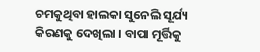ଚମକୁଥିବା ହାଲକା ସୁନେଲି ସୂର୍ଯ୍ୟ କିରଣକୁ ଦେଖିଲା । ବାପା ମୂର୍ତ୍ତିକୁ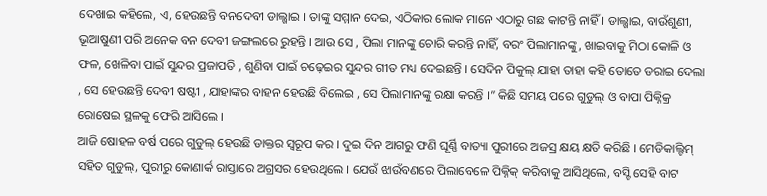ଦେଖାଇ କହିଲେ, ଏ, ହେଉଛନ୍ତି ବନଦେବୀ ଡାଲ୍ଖାଇ । ତାଙ୍କୁ ସମ୍ମାନ ଦେଇ, ଏଠିକାର ଲୋକ ମାନେ ଏଠାରୁ ଗଛ କାଟନ୍ତି ନାହିଁ । ଡାଲ୍ଖାଇ, ବାଉଁଶୁଣୀ, ଭୂଆଷୁଣୀ ପରି ଅନେକ ବନ ଦେବୀ ଜଙ୍ଗଲରେ ରୁହନ୍ତି । ଆଉ ସେ , ପିଲା ମାନଙ୍କୁ ଚୋରି କରନ୍ତି ନାହିଁ, ବରଂ ପିଲାମାନଙ୍କୁ, ଖାଇବାକୁ ମିଠା କୋଳି ଓ ଫଳ, ଖେଳିବା ପାଇଁ ସୁନ୍ଦର ପ୍ରଜାପତି , ଶୁଣିବା ପାଇଁ ଚଢ଼େଇର ସୁନ୍ଦର ଗୀତ ମଧ୍ୟ ଦେଇଛନ୍ତି । ସେଦିନ ପିକୁଲ୍ ଯାହା ତାହା କହି ତୋତେ ଡରାଇ ଦେଲା , ସେ ହେଉଛନ୍ତି ଦେବୀ ଷଷ୍ଟୀ , ଯାହାଙ୍କର ବାହନ ହେଉଛି ବିଲେଇ , ସେ ପିଲାମାନଙ୍କୁ ରକ୍ଷା କରନ୍ତି ।” କିଛି ସମୟ ପରେ ଗୁଡୁଲ୍ ଓ ବାପା ପିକ୍ନିକ୍ର ରୋଷେଇ ସ୍ଥଳକୁ ଫେରି ଆସିଲେ ।
ଆଜି ଷୋହଳ ବର୍ଷ ପରେ ଗୁଡୁଲ୍ ହେଉଛି ଡାକ୍ତର ସ୍ୱରୂପ କର । ଦୁଇ ଦିନ ଆଗରୁ ଫଣି ଘୂର୍ଣ୍ଣି ବାତ୍ୟା ପୁରୀରେ ଅଜସ୍ର କ୍ଷୟ କ୍ଷତି କରିଛି । ମେଡିକାଲ୍ଟିମ୍ ସହିତ ଗୁଡୁଲ୍, ପୁରୀରୁ କୋଣାର୍କ ରାସ୍ତାରେ ଅଗ୍ରସର ହେଉଥିଲେ । ଯେଉଁ ଝାଉଁବଣରେ ପିଲାବେଳେ ପିକ୍ନିକ୍ କରିବାକୁ ଆସିଥିଲେ, ବସ୍ଟି ସେହି ବାଟ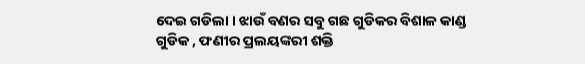ଦେଇ ଗଡିଲା । ଝାଉଁ ବଣର ସବୁ ଗଛ ଗୁଡିକର ବିଶାଳ କାଣ୍ଡ ଗୁଡିକ , ଫଣୀର ପ୍ରଲୟଙ୍କରୀ ଶକ୍ତି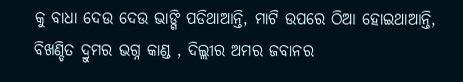କୁ ବାଧା ଦେଉ ଦେଉ ଭାଙ୍ଗି ପଡିଥାଆନ୍ତି, ମାଟି ଉପରେ ଠିଆ ହୋଇଥାଆନ୍ତି, ବିଖଣ୍ଡିତ ଦ୍ରୁମର ଭଗ୍ନ କାଣ୍ଡ , ଦିଲ୍ଲୀର ଅମର ଜବାନର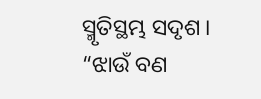ସ୍ମୃତିସ୍ଥମ୍ଭ ସଦୃଶ । “ଝାଉଁ ବଣ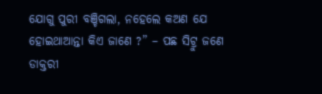ଯୋଗୁ ପୁରୀ ବଞ୍ଚିଗଲା, ନହେଲେ କଅଣ ଯେ ହୋଇଥାଆନ୍ତା କିଏ ଜାଣେ ?” – ପଛ ସିଟ୍ରୁ ଜଣେ ଡାକ୍ତରୀ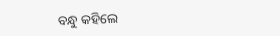ବନ୍ଧୁ କହିଲେ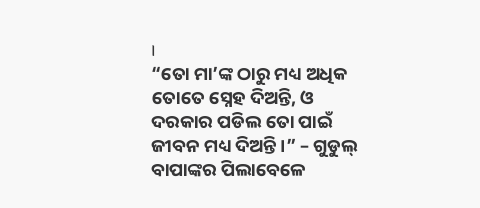।
“ତୋ ମା’ଙ୍କ ଠାରୁ ମଧ୍ୟ ଅଧିକ ତୋତେ ସ୍ନେହ ଦିଅନ୍ତି, ଓ ଦରକାର ପଡିଲ ତୋ ପାଇଁ ଜୀବନ ମଧ୍ୟ ଦିଅନ୍ତି ।” – ଗୁଡୁଲ୍ ବାପାଙ୍କର ପିଲାବେଳେ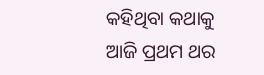କହିଥିବା କଥାକୁ ଆଜି ପ୍ରଥମ ଥର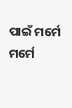ପାଇଁ ମର୍ମେ ମର୍ମେ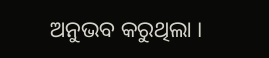ଅନୁଭବ କରୁଥିଲା ।